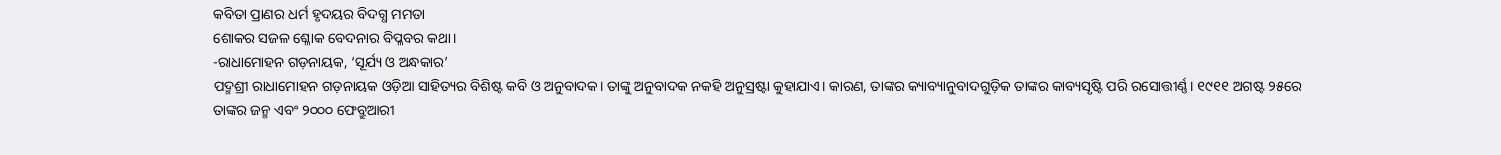କବିତା ପ୍ରାଣର ଧର୍ମ ହୃଦୟର ବିଦଗ୍ଧ ମମତା
ଶୋକର ସଜଳ ଶ୍ଳୋକ ବେଦନାର ବିପ୍ଳବର କଥା।
-ରାଧାମୋହନ ଗଡ଼ନାୟକ, ‘ସୂର୍ଯ୍ୟ ଓ ଅନ୍ଧକାର’
ପଦ୍ମଶ୍ରୀ ରାଧାମୋହନ ଗଡ଼ନାୟକ ଓଡ଼ିଆ ସାହିତ୍ୟର ବିଶିଷ୍ଟ କବି ଓ ଅନୁବାଦକ। ତାଙ୍କୁ ଅନୁବାଦକ ନକହି ଅନୁସ୍ରଷ୍ଟା କୁହାଯାଏ। କାରଣ, ତାଙ୍କର କ୍ୟାବ୍ୟାନୁବାଦଗୁଡ଼ିକ ତାଙ୍କର କାବ୍ୟସୃଷ୍ଟି ପରି ରସୋତ୍ତୀର୍ଣ୍ଣ। ୧୯୧୧ ଅଗଷ୍ଟ ୨୫ରେ ତାଙ୍କର ଜନ୍ମ ଏବଂ ୨୦୦୦ ଫେବ୍ରୁଆରୀ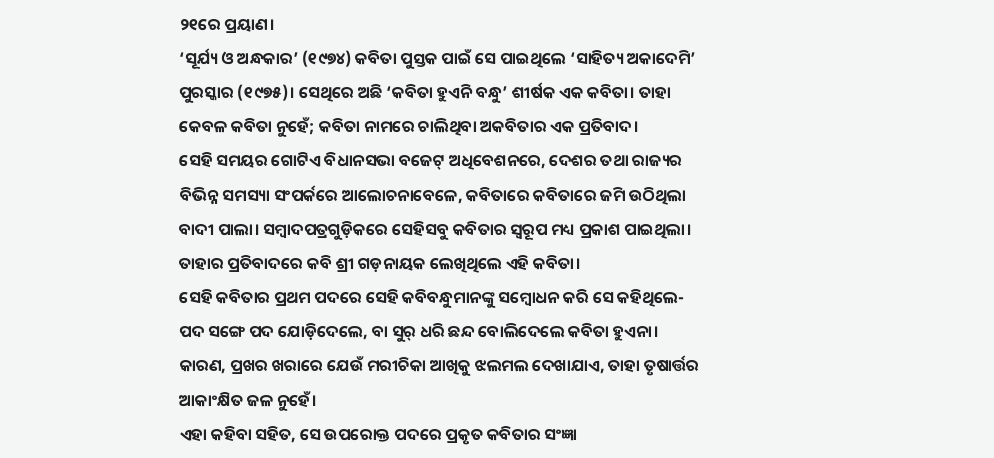୨୧ରେ ପ୍ରୟାଣ।
‘ସୂର୍ଯ୍ୟ ଓ ଅନ୍ଧକାର’ (୧୯୭୪) କବିତା ପୁସ୍ତକ ପାଇଁ ସେ ପାଇଥିଲେ ‘ସାହିତ୍ୟ ଅକାଦେମି’ ପୁରସ୍କାର (୧୯୭୫)। ସେଥିରେ ଅଛି ‘କବିତା ହୁଏନି ବନ୍ଧୁ’ ଶୀର୍ଷକ ଏକ କବିତା। ତାହା କେବଳ କବିତା ନୁହେଁ; କବିତା ନାମରେ ଚାଲିଥିବା ଅକବିତାର ଏକ ପ୍ରତିବାଦ।
ସେହି ସମୟର ଗୋଟିଏ ବିଧାନସଭା ବଜେଟ୍ ଅଧିବେଶନରେ, ଦେଶର ତଥା ରାଜ୍ୟର ବିଭିନ୍ନ ସମସ୍ୟା ସଂପର୍କରେ ଆଲୋଚନାବେଳେ, କବିତାରେ କବିତାରେ ଜମି ଉଠିଥିଲା ବାଦୀ ପାଲା। ସମ୍ବାଦପତ୍ରଗୁଡ଼ିକରେ ସେହିସବୁ କବିତାର ସ୍ୱରୂପ ମଧ୍ୟ ପ୍ରକାଶ ପାଇଥିଲା। ତାହାର ପ୍ରତିବାଦରେ କବି ଶ୍ରୀ ଗଡ଼ନାୟକ ଲେଖିଥିଲେ ଏହି କବିତା।
ସେହି କବିତାର ପ୍ରଥମ ପଦରେ ସେହି କବିବନ୍ଧୁମାନଙ୍କୁ ସମ୍ବୋଧନ କରି ସେ କହିଥିଲେ- ପଦ ସଙ୍ଗେ ପଦ ଯୋଡ଼ିଦେଲେ, ବା ସୁର୍ ଧରି ଛନ୍ଦ ବୋଲିଦେଲେ କବିତା ହୁଏନା। କାରଣ, ପ୍ରଖର ଖରାରେ ଯେଉଁ ମରୀଚିକା ଆଖିକୁ ଝଲମଲ ଦେଖାଯାଏ, ତାହା ତୃଷାର୍ତ୍ତର ଆକାଂକ୍ଷିତ ଜଳ ନୁହେଁ।
ଏହା କହିବା ସହିତ, ସେ ଉପରୋକ୍ତ ପଦରେ ପ୍ରକୃତ କବିତାର ସଂଜ୍ଞା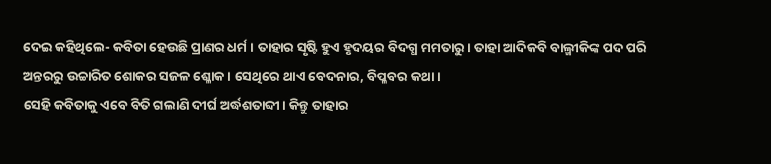ଦେଇ କହିଥିଲେ- କବିତା ହେଉଛି ପ୍ରାଣର ଧର୍ମ। ତାହାର ସୃଷ୍ଟି ହୁଏ ହୃଦୟର ବିଦଗ୍ଧ ମମତାରୁ। ତାହା ଆଦିକବି ବାଲ୍ମୀକିଙ୍କ ପଦ ପରି ଅନ୍ତରରୁ ଉଚ୍ଚାରିତ ଶୋକର ସଜଳ ଶ୍ଳୋକ। ସେଥିରେ ଥାଏ ବେଦନାର, ବିପ୍ଳବର କଥା।
ସେହି କବିତାକୁ ଏବେ ବିତି ଗଲାଣି ଦୀର୍ଘ ଅର୍ଦ୍ଧଶତାବ୍ଦୀ। କିନ୍ତୁ ତାହାର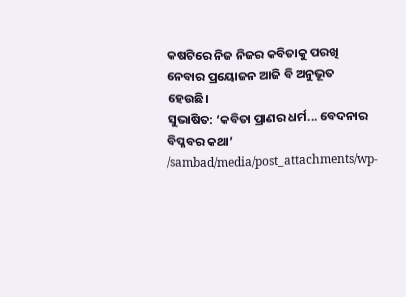କଷଟିରେ ନିଜ ନିଜର କବିତାକୁ ପରଖି ନେବାର ପ୍ରୟୋଜନ ଆଜି ବି ଅନୁଭୂତ ହେଉଛି।
ସୁଭାଷିତ: ‘କବିତା ପ୍ରାଣର ଧର୍ମ... ବେଦନାର ବିପ୍ଳବର କଥା’
/sambad/media/post_attachments/wp-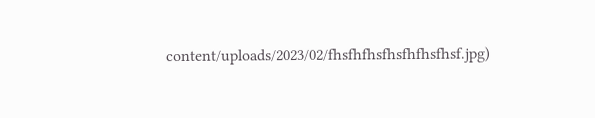content/uploads/2023/02/fhsfhfhsfhsfhfhsfhsf.jpg)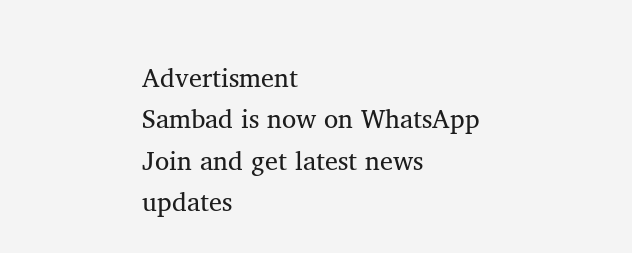Advertisment
Sambad is now on WhatsApp
Join and get latest news updates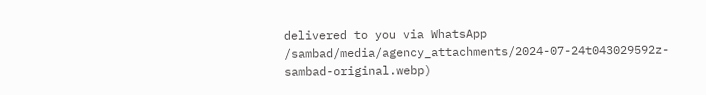delivered to you via WhatsApp
/sambad/media/agency_attachments/2024-07-24t043029592z-sambad-original.webp)